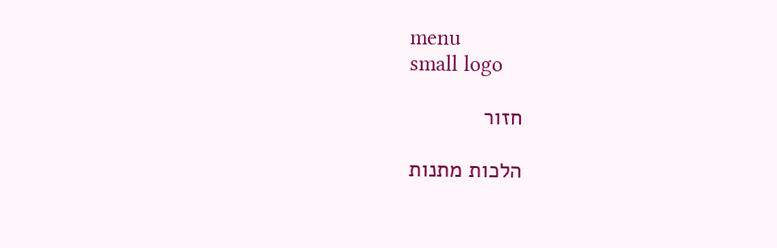menu
small logo

חזור

הלכות מתנות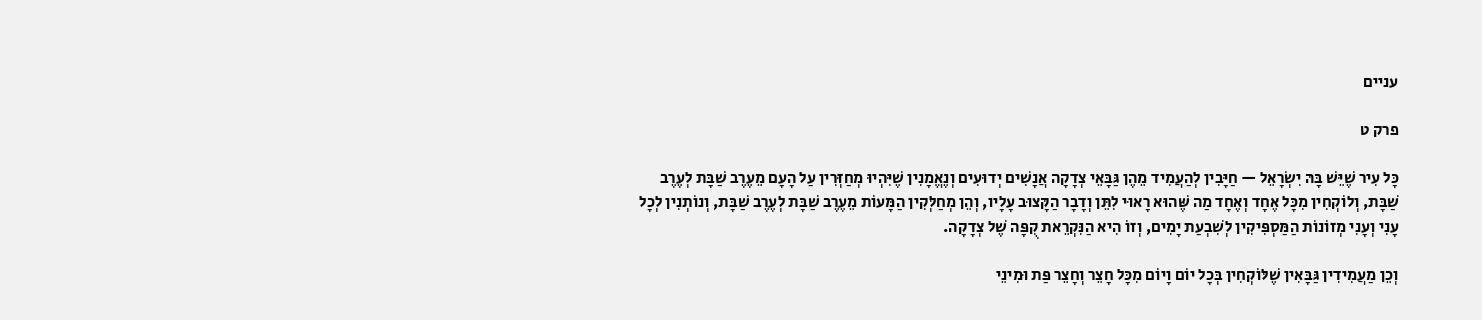עניים

פרק ט

כָּל עִיר שֶׁיֵּשׁ בָּהּ יִשְׂרָאֵל — חַיָּבִין לְהַעֲמִיד מֵהֶן גַּבָּאֵי צְדָקָה אֲנָשִׁים יְדוּעִים וְנֶאֱמָנִין שֶׁיִּהְיוּ מְחַזְּרִין עַל הָעָם מֵעֶרֶב שַׁבָּת לְעֶרֶב שַׁבָּת, וְלוֹקְחִין מִכָּל אֶחָד וְאֶחָד מַה שֶּׁהוּא רָאוּי לִתֵּן וְדָבָר הַקָּצוּב עָלָיו, וְהֵן מְחַלְּקִין הַמָּעוֹת מֵעֶרֶב שַׁבָּת לְעֶרֶב שַׁבָּת, וְנוֹתְנִין לְכָל עָנִי וְעָנִי מְזוֹנוֹת הַמַּסְפִּיקִין לְשִׁבְעַת יָמִים, וְזוֹ הִיא הַנִּקְרֵאת קֻפָּה שֶׁל צְדָקָה.

וְכֵן מַעֲמִידִין גַּבָּאִין שֶׁלּוֹקְחִין בְּכָל יוֹם וָיוֹם מִכָּל חָצֵר וְחָצֵר פַּת וּמִינֵי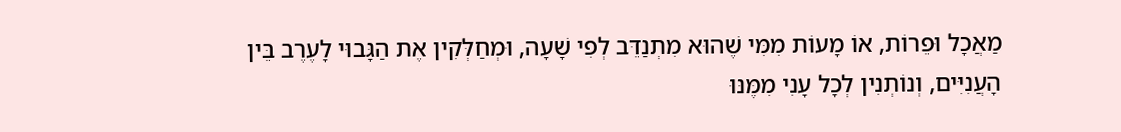מַאֲכָל וּפֵרוֹת, אוֹ מָעוֹת מִמִּי שֶׁהוּא מִתְנַדֵּב לְפִי שָׁעָה, וּמְחַלְּקִין אֶת הַגָּבוּי לָעֶרֶב בֵּין הָעֲנִיִּים, וְנוֹתְנִין לְכָל עָנִי מִמֶּנּוּ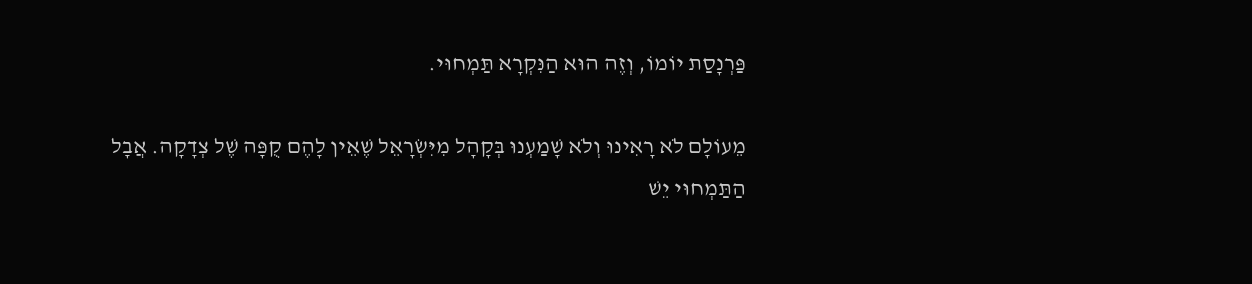פַּרְנָסַת יוֹמוֹ, וְזֶה הוּא הַנִּקְרָא תַּמְחוּי.

מֵעוֹלָם לֹא רָאִינוּ וְלֹא שָׁמַעְנוּ בְּקָהָל מִיִּשְׂרָאֵל שֶׁאֵין לָהֶם קֻפָּה שֶׁל צְדָקָה. אֲבָל הַתַּמְחוּי יֵשׁ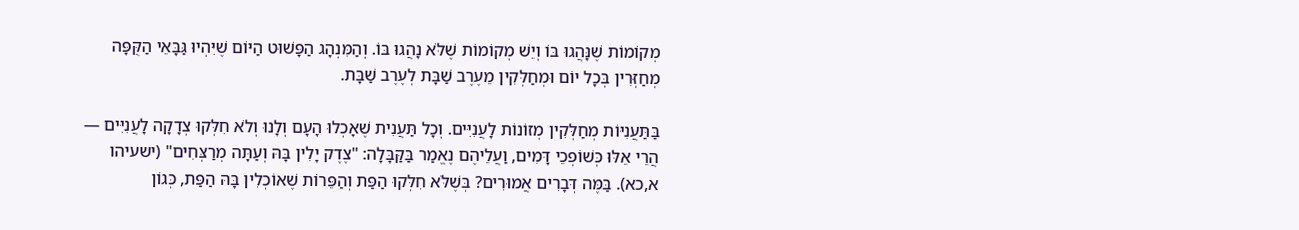מְקוֹמוֹת שֶׁנָּהֲגוּ בּוֹ וְיֵשׁ מְקוֹמוֹת שֶׁלֹּא נָהֲגוּ בּוֹ. וְהַמִּנְהָג הַפָּשׁוּט הַיּוֹם שֶׁיִּהְיוּ גַּבָּאֵי הַקֻּפָּה מְחַזְּרִין בְּכָל יוֹם וּמְחַלְּקִין מֵעֶרֶב שַׁבָּת לְעֶרֶב שַׁבָּת.

בַּתַּעֲנִיּוֹת מְחַלְּקִין מְזוֹנוֹת לָעֲנִיִּים. וְכָל תַּעֲנִית שֶׁאָכְלוּ הָעָם וְלָנוּ וְלֹא חִלְּקוּ צְדָקָה לָעֲנִיִּים — הֲרֵי אֵלּוּ כְּשׁוֹפְכֵי דָּמִים, וַעֲלֵיהֶם נֶאֱמַר בַּקַּבָּלָה: "צֶדֶק יָלִין בָּהּ וְעַתָּה מְרַצְּחִים" (ישעיהו א,כא). בַּמֶּה דְּבָרִים אֲמוּרִים? בְּשֶׁלֹּא חִלְּקוּ הַפַּת וְהַפֵּרוֹת שֶׁאוֹכְלִין בָּהּ הַפַּת, כְּגוֹן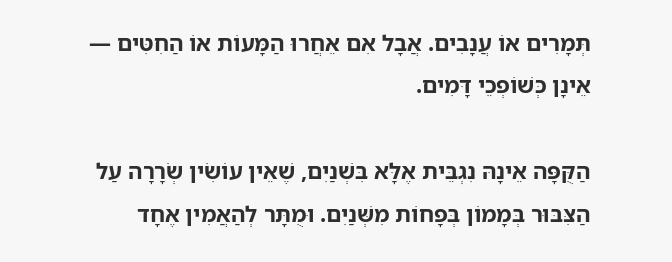תְּמָרִים אוֹ עֲנָבִים. אֲבָל אִם אֵחֲרוּ הַמָּעוֹת אוֹ הַחִטִּים — אֵינָן כְּשׁוֹפְכֵי דָּמִים.

הַקֻּפָּה אֵינָהּ נִגְבֵּית אֶלָּא בִּשְׁנַיִם, שֶׁאֵין עוֹשִׂין שְׂרָרָה עַל הַצִּבּוּר בְּמָמוֹן בְּפָחוֹת מִשְּׁנַיִם. וּמֻתָּר לְהַאֲמִין אֶחָד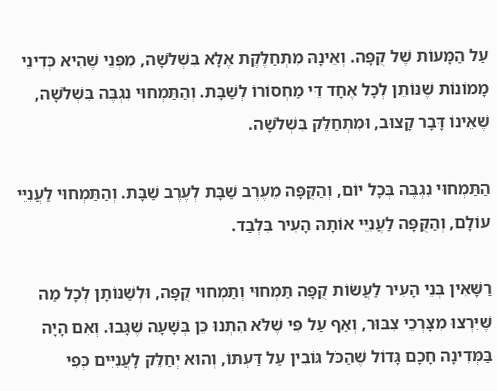עַל הַמָּעוֹת שֶׁל קֻפָּה. וְאֵינָהּ מִתְחַלֶּקֶת אֶלָּא בִּשְׁלֹשָׁה, מִפְּנֵי שֶׁהִיא כְּדִינֵי מָמוֹנוֹת שֶׁנּוֹתֵן לְכָל אֶחָד דֵּי מַחְסוֹרוֹ לְשַׁבָּת. וְהַתַּמְחוּי נִגְבֶּה בִּשְׁלֹשָׁה, שֶׁאֵינוֹ דָּבָר קָצוּב, וּמִתְחַלֵּק בִּשְׁלֹשָׁה.

הַתַּמְחוּי נִגְבֶּה בְּכָל יוֹם, וְהַקֻּפָּה מֵעֶרֶב שַׁבָּת לְעֶרֶב שַׁבָּת. וְהַתַּמְחוּי לַעֲנִיֵּי עוֹלָם, וְהַקֻּפָּה לַעֲנִיֵּי אוֹתָהּ הָעִיר בִּלְבַד.

רַשָּׁאִין בְּנֵי הָעִיר לַעֲשׂוֹת קֻפָּה תַּמְחוּי וְתַמְחוּי קֻפָּה, וּלְשַׁנּוֹתָן לְכָל מַה שֶּׁיִּרְצוּ מִצָּרְכֵי צִבּוּר, וְאַף עַל פִּי שֶׁלֹּא הִתְנוּ כֵּן בְּשָׁעָה שֶׁגָּבוּ. וְאִם הָיָה בַּמְּדִינָה חָכָם גָּדוֹל שֶׁהַכֹּל גּוֹבִין עַל דַּעְתּוֹ, וְהוּא יְחַלֵּק לָעֲנִיִּים כְּפִי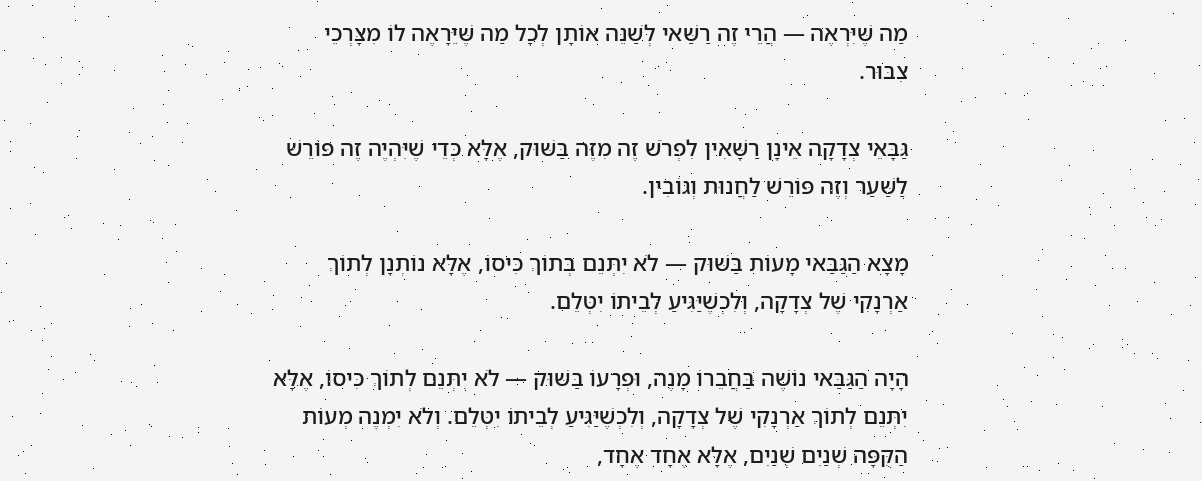מַה שֶּׁיִּרְאֶה — הֲרֵי זֶה רַשַּׁאי לְשַׁנֵּה אוֹתָן לְכָל מַה שֶּׁיֵּרָאֶה לוֹ מִצָּרְכֵי צִבּוּר.

גַּבָּאֵי צְדָקָה אֵינָן רַשָּׁאִין לִפְרֹשׁ זֶה מִזֶּה בַּשּׁוּק, אֶלָּא כְּדֵי שֶׁיִּהְיֶה זֶה פּוֹרֵשׁ לַשַּׁעַר וְזֶה פּוֹרֵשׁ לַחֲנוּת וְגוֹבִין.

מָצָא הַגַּבַּאי מָעוֹת בַּשּׁוּק — לֹא יִתְּנֵם בְּתוֹךְ כִּיסוֹ, אֶלָּא נוֹתְנָן לְתוֹךְ אַרְנָקִי שֶׁל צְדָקָה, וְלִכְשֶׁיַּגִּיעַ לְבֵיתוֹ יִטְּלֵם.

הָיָה הַגַּבַּאי נוֹשֶׁה בַּחֲבֵרוֹ מָנֶה, וּפְרָעוֹ בַּשּׁוּק — לֹא יִתְּנֵם לְתוֹךְ כִּיסוֹ, אֶלָּא יִתְּנֵם לְתוֹךְ אַרְנָקִי שֶׁל צְדָקָה, וְלִכְשֶׁיַּגִּיעַ לְבֵיתוֹ יִטְּלֵם. וְלֹא יִמְנֶה מְעוֹת הַקֻּפָּה שְׁנַיִם שְׁנַיִם, אֶלָּא אֶחָד אֶחָד,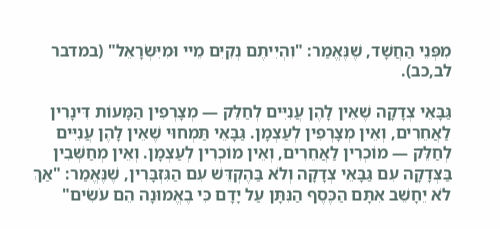מִפְּנֵי הַחֲשָׁד, שֶׁנֶּאֱמַר: "וִהְיִיתֶם נְקִיִּם מֵיי וּמִיִּשְׂרָאֵל" (במדבר לב,כב).

גַּבָּאֵי צְדָקָה שֶׁאֵין לָהֶן עֲנִיִּים לְחַלֵּק — מְצָרְפִין הַמָּעוֹת דִּינָרִין לַאֲחֵרִים, וְאֵין מְצָרְפִין לְעַצְמָן. גַּבָּאֵי תַּמְחוּי שֶׁאֵין לָהֶן עֲנִיִּים לְחַלֵּק — מוֹכְרִין לַאֲחֵרִים, וְאֵין מוֹכְרִין לְעַצְמָן. וְאֵין מְחַשְּׁבִין בַּצְּדָקָה עִם גַּבָּאֵי צְדָקָה וְלֹא בַּהֶקְדֵּשׁ עִם הַגִּזְבָּרִין, שֶׁנֶּאֱמַר: "אַךְ לֹא יֵחָשֵׁב אִתָּם הַכֶּסֶף הַנִּתָּן עַל יָדָם כִּי בֶאֱמוּנָה הֵם עֹשִׂים"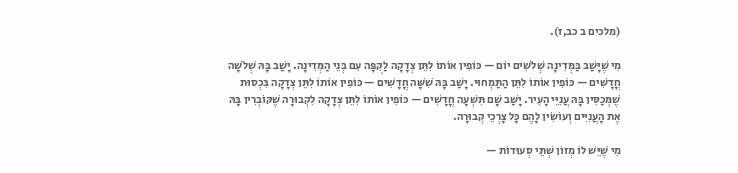(מלכים ב כב,ז).

מִי שֶׁיָּשַׁב בַּמְּדִינָה שְׁלֹשִׁים יוֹם — כּוֹפִין אוֹתוֹ לִתֵּן צְדָקָה לַקֻּפָּה עִם בְּנֵי הַמְּדִינָה. יָשַׁב בָּהּ שְׁלֹשָׁה חֳדָשִׁים — כּוֹפִין אוֹתוֹ לִתֵּן הַתַּמְחוּי. יָשַׁב בָּהּ שִׁשָּׁה חֳדָשִׁים — כּוֹפִין אוֹתוֹ לִתֵּן צְדָקָה בִּכְסוּת שֶׁמְּכַסִּין בָּהּ עֲנִיֵּי הָעִיר. יָשַׁב שָׁם תִּשְׁעָה חֳדָשִׁים — כּוֹפִין אוֹתוֹ לִתֵּן צְדָקָה לִקְבוּרָה שֶׁקּוֹבְרִין בָּהּ אֶת הָעֲנִיִּים וְעוֹשִׂין לָהֶם כָּל צָרְכֵי קְבוּרָה.

מִי שֶׁיֵּשׁ לוֹ מְזוֹן שְׁתֵּי סְעוּדוֹת —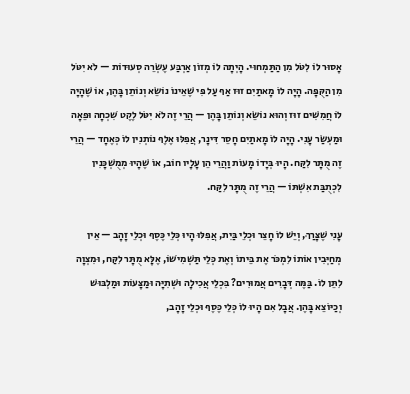אָסוּר לוֹ לִטֹּל מִן הַתַּמְחוּי. הָיְתָה לוֹ מְזוֹן אַרְבַּע עֶשְׂרֵה סְעוּדוֹת — לֹא יִטֹּל מִן הַקֻּפָּה. הָיָה לוֹ מָאתַיִם זוּז אַף עַל פִּי שֶׁאֵינוֹ נוֹשֵׂא וְנוֹתֵן בָּהֶן, אוֹ שֶׁהָיָה לוֹ חֲמִשִּׁים זוּז וְהוּא נוֹשֵׂא וְנוֹתֵן בָּהֶן — הֲרֵי זֶה לֹא יִטֹּל לֶקֶט שִׁכְחָה וּפֵאָה וּמַעְשַׂר עָנִי. הָיָה לוֹ מָאתַיִם חָסֵר דִּינָר, אֲפִלּוּ אֶלֶף נוֹתְנִין לוֹ כְּאֶחָד — הֲרֵי זֶה מֻתָּר לִקַּח. הָיוּ בְּיָדוֹ מָעוֹת וַהֲרֵי הֵן עָלָיו חוֹב, אוֹ שֶׁהָיוּ מְמֻשְׁכָּנִין לִכְתֻבַּת אִשְׁתּוֹ — הֲרֵי זֶה מֻתָּר לִקַּח.

עָנִי שֶׁצָּרַךְ, וְיֵשׁ לוֹ חָצֵר וּכְלֵי בַּיִת, אֲפִלּוּ הָיוּ כְּלֵי כֶּסֶף וּכְלֵי זָהָב — אֵין מְחַיְּבִין אוֹתוֹ לִמְכֹּר אֶת בֵּיתוֹ וְאֶת כְּלֵי תַּשְׁמִישׁוֹ, אֶלָּא מֻתָּר לִקַּח, וּמִצְוָה לִתֵּן לוֹ. בַּמֶּה דְּבָרִים אֲמוּרִים? בִּכְלֵי אֲכִילָה וּשְׁתִיָּה וּמַצָּעוֹת וּמַלְבּוּשׁ וְכַיּוֹצֵא בָּהֶן. אֲבָל אִם הָיוּ לוֹ כְּלֵי כֶּסֶף וּכְלֵי זָהָב,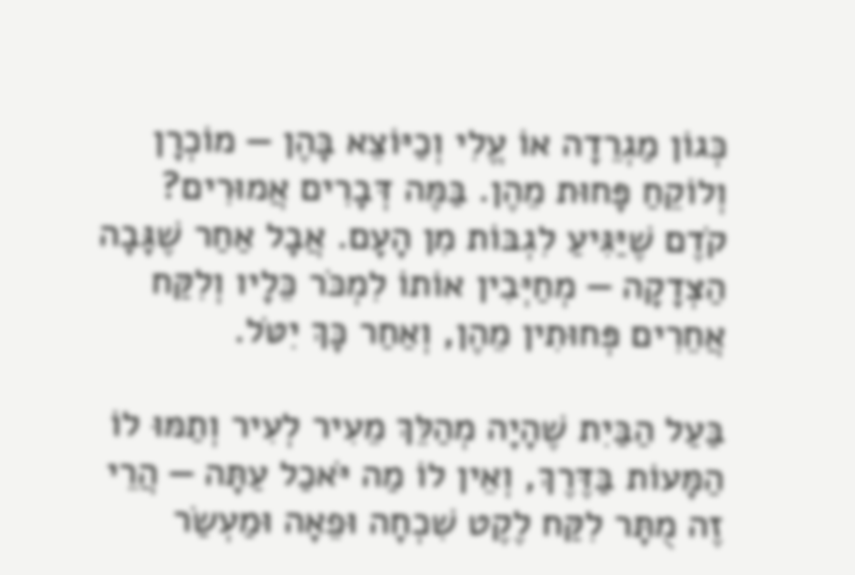כְּגוֹן מַגְרֵדָה אוֹ עֱלִי וְכַיּוֹצֵא בָּהֶן — מוֹכְרָן וְלוֹקֵחַ פָּחוּת מֵהֶן. בַּמֶּה דְּבָרִים אֲמוּרִים? קֹדֶם שֶׁיַּגִּיעַ לִגְבּוֹת מִן הָעָם. אֲבָל אַחַר שֶׁגָּבָה הַצְּדָקָה — מְחַיְּבִין אוֹתוֹ לִמְכֹּר כֵּלָיו וְלִקַּח אֲחֵרִים פְּחוּתִין מֵהֶן, וְאַחַר כָּךְ יִטֹּל.

בַּעַל הַבַּיִת שֶׁהָיָה מְהַלֵּךְ מֵעִיר לְעִיר וְתַמּוּ לוֹ הַמָּעוֹת בַּדֶּרֶךְ, וְאֵין לוֹ מַה יֹּאכַל עַתָּה — הֲרֵי זֶה מֻתָּר לִקַּח לֶקֶט שִׁכְחָה וּפֵאָה וּמַעְשַׂר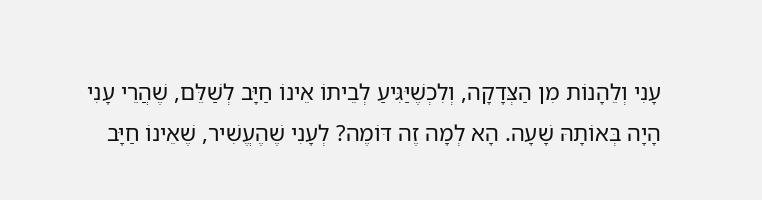עָנִי וְלֵהָנוֹת מִן הַצְּדָקָה, וְלִכְשֶׁיַּגִּיעַ לְבֵיתוֹ אֵינוֹ חַיָּב לְשַׁלֵּם, שֶׁהֲרֵי עָנִי הָיָה בְּאוֹתָהּ שָׁעָה. הָא לְמָה זֶה דּוֹמֶה? לְעָנִי שֶׁהֶעֱשִׁיר, שֶׁאֵינוֹ חַיָּב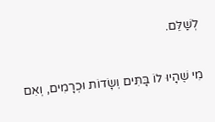לְשַׁלֵּם.

מִי שֶׁהָיוּ לוֹ בָּתִּים וְשָׂדוֹת וּכְרָמִים, וְאִם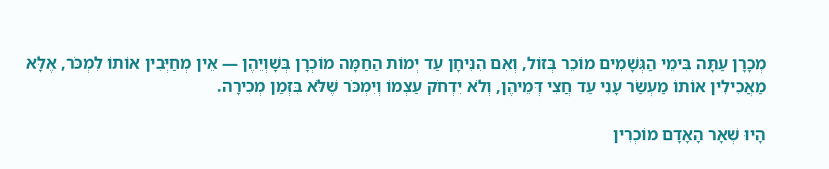מְכָרָן עַתָּה בִּימֵי הַגְּשָׁמִים מוֹכֵר בְּזוֹל, וְאִם הִנִּיחָן עַד יְמוֹת הַחַמָּה מוֹכְרָן בְּשָׁוְיֵהֶן — אֵין מְחַיְּבִין אוֹתוֹ לִמְכֹּר, אֶלָּא מַאֲכִילִין אוֹתוֹ מַעְשַׂר עָנִי עַד חֲצִי דְּמֵיהֶן, וְלֹא יִדְחֹק עַצְמוֹ וְיִמְכֹּר שֶׁלֹּא בִּזְמַן מְכִירָה.

הָיוּ שְׁאָר הָאָדָם מוֹכְרִין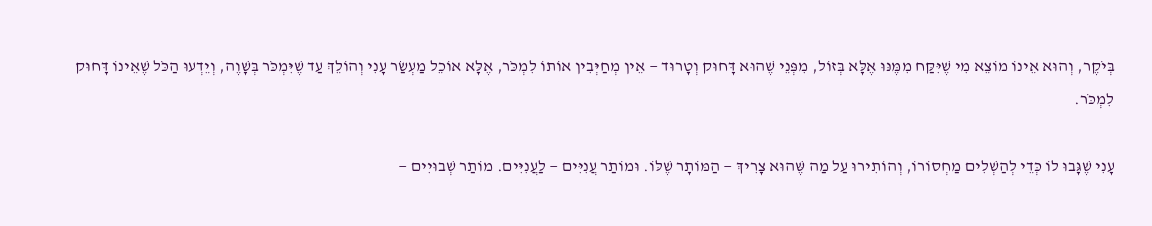בְּיֹקֶר, וְהוּא אֵינוֹ מוֹצֵא מִי שֶׁיִּקַּח מִמֶּנּוּ אֶלָּא בְּזוֹל, מִפְּנֵי שֶׁהוּא דָּחוּק וְטָרוּד — אֵין מְחַיְּבִין אוֹתוֹ לִמְכֹּר, אֶלָּא אוֹכֵל מַעְשַׂר עָנִי וְהוֹלֵךְ עַד שֶׁיִּמְכֹּר בְּשָׁוֶה, וְיֵדְעוּ הַכֹּל שֶׁאֵינוֹ דָּחוּק לִמְכֹּר.

עָנִי שֶׁגָּבוּ לוֹ כְּדֵי לְהַשְׁלִים מַחְסוֹרוֹ, וְהוֹתִירוּ עַל מַה שֶּׁהוּא צָרִיךְ — הַמּוֹתָר שֶׁלּוֹ. וּמוֹתַר עֲנִיִּים — לַעֲנִיִּים. מוֹתַר שְׁבוּיִים —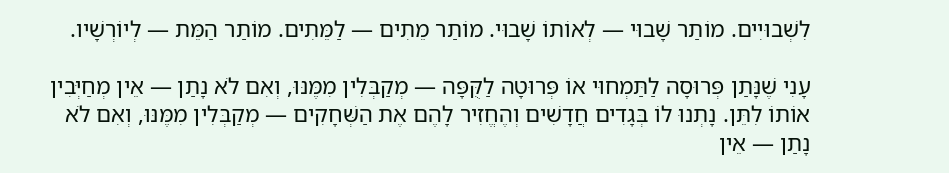לִשְׁבוּיִים. מוֹתַר שָׁבוּי — לְאוֹתוֹ שָׁבוּי. מוֹתַר מֵתִים — לַמֵּתִים. מוֹתַר הַמֵּת — לְיוֹרְשָׁיו.

עָנִי שֶׁנָּתַן פְּרוּסָה לַתַּמְחוּי אוֹ פְּרוּטָה לַקֻּפָּה — מְקַבְּלִין מִמֶּנּוּ, וְאִם לֹא נָתַן — אֵין מְחַיְּבִין אוֹתוֹ לִתֵּן. נָתְנוּ לוֹ בְּגָדִים חֲדָשִׁים וְהֶחֱזִיר לָהֶם אֶת הַשְּׁחָקִים — מְקַבְּלִין מִמֶּנּוּ, וְאִם לֹא נָתַן — אֵין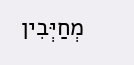מְחַיְּבִין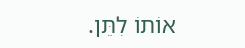אוֹתוֹ לִתֵּן.